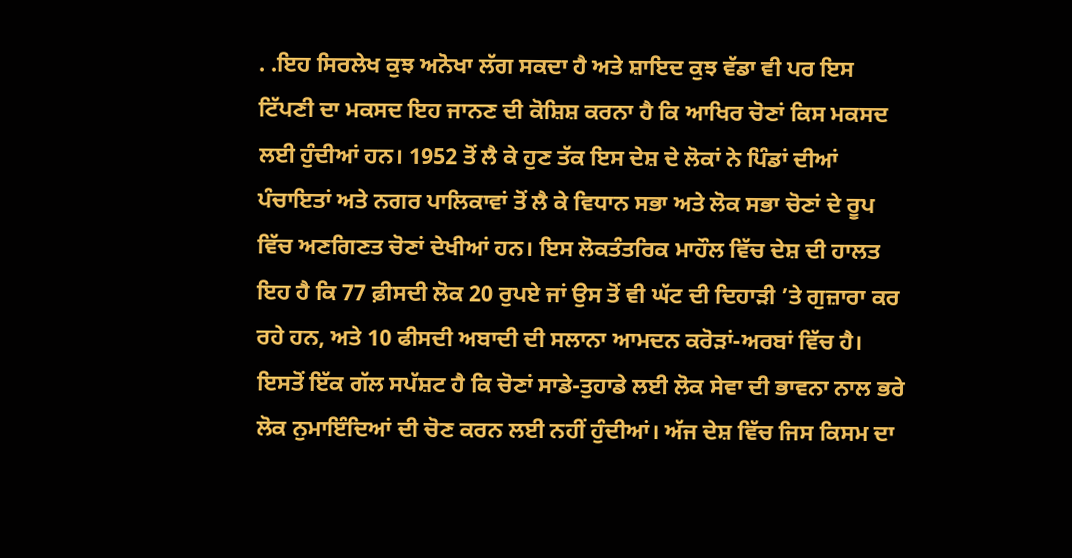. .ਇਹ ਸਿਰਲੇਖ ਕੁਝ ਅਨੋਖਾ ਲੱਗ ਸਕਦਾ ਹੈ ਅਤੇ ਸ਼ਾਇਦ ਕੁਝ ਵੱਡਾ ਵੀ ਪਰ ਇਸ ਟਿੱਪਣੀ ਦਾ ਮਕਸਦ ਇਹ ਜਾਨਣ ਦੀ ਕੋਸ਼ਿਸ਼ ਕਰਨਾ ਹੈ ਕਿ ਆਖਿਰ ਚੋਣਾਂ ਕਿਸ ਮਕਸਦ ਲਈ ਹੁੰਦੀਆਂ ਹਨ। 1952 ਤੋਂ ਲੈ ਕੇ ਹੁਣ ਤੱਕ ਇਸ ਦੇਸ਼ ਦੇ ਲੋਕਾਂ ਨੇ ਪਿੰਡਾਂ ਦੀਆਂ ਪੰਚਾਇਤਾਂ ਅਤੇ ਨਗਰ ਪਾਲਿਕਾਵਾਂ ਤੋਂ ਲੈ ਕੇ ਵਿਧਾਨ ਸਭਾ ਅਤੇ ਲੋਕ ਸਭਾ ਚੋਣਾਂ ਦੇ ਰੂਪ ਵਿੱਚ ਅਣਗਿਣਤ ਚੋਣਾਂ ਦੇਖੀਆਂ ਹਨ। ਇਸ ਲੋਕਤੰਤਰਿਕ ਮਾਹੌਲ ਵਿੱਚ ਦੇਸ਼ ਦੀ ਹਾਲਤ ਇਹ ਹੈ ਕਿ 77 ਫ਼ੀਸਦੀ ਲੋਕ 20 ਰੁਪਏ ਜਾਂ ਉਸ ਤੋਂ ਵੀ ਘੱਟ ਦੀ ਦਿਹਾੜੀ ’ਤੇ ਗੁਜ਼ਾਰਾ ਕਰ ਰਹੇ ਹਨ, ਅਤੇ 10 ਫੀਸਦੀ ਅਬਾਦੀ ਦੀ ਸਲਾਨਾ ਆਮਦਨ ਕਰੋੜਾਂ-ਅਰਬਾਂ ਵਿੱਚ ਹੈ। ਇਸਤੋਂ ਇੱਕ ਗੱਲ ਸਪੱਸ਼ਟ ਹੈ ਕਿ ਚੋਣਾਂ ਸਾਡੇ-ਤੁਹਾਡੇ ਲਈ ਲੋਕ ਸੇਵਾ ਦੀ ਭਾਵਨਾ ਨਾਲ ਭਰੇ ਲੋਕ ਨੁਮਾਇੰਦਿਆਂ ਦੀ ਚੋਣ ਕਰਨ ਲਈ ਨਹੀਂ ਹੁੰਦੀਆਂ। ਅੱਜ ਦੇਸ਼ ਵਿੱਚ ਜਿਸ ਕਿਸਮ ਦਾ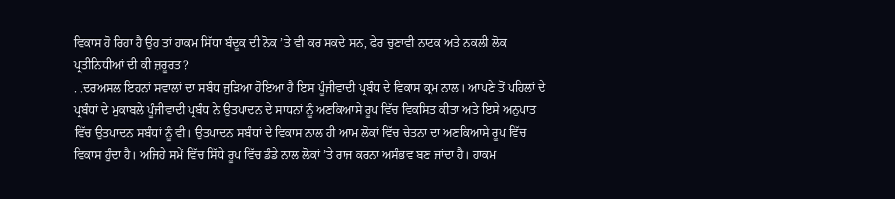ਵਿਕਾਸ ਹੋ ਰਿਹਾ ਹੈ ਉਹ ਤਾਂ ਹਾਕਮ ਸਿੱਧਾ ਬੰਦੂਕ ਦੀ ਨੋਕ ’ਤੇ ਵੀ ਕਰ ਸਕਦੇ ਸਨ, ਫੇਰ ਚੁਣਾਵੀ ਨਾਟਕ ਅਤੇ ਨਕਲੀ ਲੋਕ ਪ੍ਰਤੀਨਿਧੀਆਂ ਦੀ ਕੀ ਜ਼ਰੂਰਤ?
. .ਦਰਅਸਲ ਇਹਨਾਂ ਸਵਾਲਾਂ ਦਾ ਸਬੰਧ ਜੁੜਿਆ ਹੋਇਆ ਹੈ ਇਸ ਪੂੰਜੀਵਾਦੀ ਪ੍ਰਬੰਧ ਦੇ ਵਿਕਾਸ ਕ੍ਰਮ ਨਾਲ। ਆਪਣੇ ਤੋਂ ਪਹਿਲਾਂ ਦੇ ਪ੍ਰਬੰਧਾਂ ਦੇ ਮੁਕਾਬਲੇ ਪੂੰਜੀਵਾਦੀ ਪ੍ਰਬੰਧ ਨੇ ਉਤਪਾਦਨ ਦੇ ਸਾਧਨਾਂ ਨੂੰ ਅਣਕਿਆਸੇ ਰੂਪ ਵਿੱਚ ਵਿਕਸਿਤ ਕੀਤਾ ਅਤੇ ਇਸੇ ਅਨੁਪਾਤ ਵਿੱਚ ਉਤਪਾਦਨ ਸਬੰਧਾਂ ਨੂੰ ਵੀ। ਉਤਪਾਦਨ ਸਬੰਧਾਂ ਦੇ ਵਿਕਾਸ ਨਾਲ ਹੀ ਆਮ ਲੋਕਾਂ ਵਿੱਚ ਚੇਤਨਾ ਦਾ ਅਣਕਿਆਸੇ ਰੂਪ ਵਿੱਚ ਵਿਕਾਸ ਹੁੰਦਾ ਹੈ। ਅਜਿਹੇ ਸਮੇਂ ਵਿੱਚ ਸਿੱਧੇ ਰੂਪ ਵਿੱਚ ਡੰਡੇ ਨਾਲ ਲੋਕਾਂ ’ਤੇ ਰਾਜ ਕਰਨਾ ਅਸੰਭਵ ਬਣ ਜਾਂਦਾ ਹੈ। ਹਾਕਮ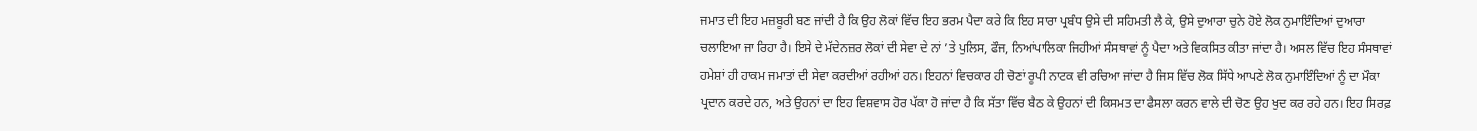ਜਮਾਤ ਦੀ ਇਹ ਮਜ਼ਬੂਰੀ ਬਣ ਜਾਂਦੀ ਹੈ ਕਿ ਉਹ ਲੋਕਾਂ ਵਿੱਚ ਇਹ ਭਰਮ ਪੈਦਾ ਕਰੇ ਕਿ ਇਹ ਸਾਰਾ ਪ੍ਰਬੰਧ ਉਸੇ ਦੀ ਸਹਿਮਤੀ ਲੈ ਕੇ, ਉਸੇ ਦੁਆਰਾ ਚੁਨੇ ਹੋਏ ਲੋਕ ਨੁਮਾਇੰਦਿਆਂ ਦੁਆਰਾ ਚਲਾਇਆ ਜਾ ਰਿਹਾ ਹੈ। ਇਸੇ ਦੇ ਮੱਦੇਨਜ਼ਰ ਲੋਕਾਂ ਦੀ ਸੇਵਾ ਦੇ ਨਾਂ ’ਤੇ ਪੁਲਿਸ, ਫੌਜ, ਨਿਆਂਪਾਲਿਕਾ ਜਿਹੀਆਂ ਸੰਸਥਾਵਾਂ ਨੂੰ ਪੈਦਾ ਅਤੇ ਵਿਕਸਿਤ ਕੀਤਾ ਜਾਂਦਾ ਹੈ। ਅਸਲ ਵਿੱਚ ਇਹ ਸੰਸਥਾਵਾਂ ਹਮੇਸ਼ਾਂ ਹੀ ਹਾਕਮ ਜਮਾਤਾਂ ਦੀ ਸੇਵਾ ਕਰਦੀਆਂ ਰਹੀਆਂ ਹਨ। ਇਹਨਾਂ ਵਿਚਕਾਰ ਹੀ ਚੋਣਾਂ ਰੂਪੀ ਨਾਟਕ ਵੀ ਰਚਿਆ ਜਾਂਦਾ ਹੈ ਜਿਸ ਵਿੱਚ ਲੋਕ ਸਿੱਧੇ ਆਪਣੇ ਲੋਕ ਨੁਮਾਇੰਦਿਆਂ ਨੂੰ ਦਾ ਮੌਕਾ ਪ੍ਰਦਾਨ ਕਰਦੇ ਹਨ, ਅਤੇ ਉਹਨਾਂ ਦਾ ਇਹ ਵਿਸ਼ਵਾਸ ਹੋਰ ਪੱਕਾ ਹੋ ਜਾਂਦਾ ਹੈ ਕਿ ਸੱਤਾ ਵਿੱਚ ਬੈਠ ਕੇ ਉਹਨਾਂ ਦੀ ਕਿਸਮਤ ਦਾ ਫੈਸਲਾ ਕਰਨ ਵਾਲੇ ਦੀ ਚੋਣ ਉਹ ਖੁਦ ਕਰ ਰਹੇ ਹਨ। ਇਹ ਸਿਰਫ਼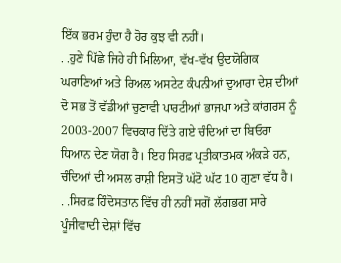ਇੱਕ ਭਰਮ ਹੁੰਦਾ ਹੈ ਹੋਰ ਕੁਝ ਵੀ ਨਹੀਂ।
. .ਹੁਣੇ ਪਿੱਛੇ ਜਿਹੇ ਹੀ ਮਿਲਿਆ, ਵੱਖ-ਵੱਖ ਉਦਯੋਗਿਕ ਘਰਾਣਿਆਂ ਅਤੇ ਰਿਅਲ ਅਸਟੇਟ ਕੰਪਨੀਆਂ ਦੁਆਰਾ ਦੇਸ਼ ਦੀਆਂ ਦੋ ਸਭ ਤੋਂ ਵੱਡੀਆਂ ਚੁਣਾਵੀ ਪਾਰਟੀਆਂ ਭਾਜਪਾ ਅਤੇ ਕਾਂਗਰਸ ਨੂੰ 2003-2007 ਵਿਚਕਾਰ ਦਿੱਤੇ ਗਏ ਚੰਦਿਆਂ ਦਾ ਬਿਓਰਾ ਧਿਆਨ ਦੇਣ ਯੋਗ ਹੈ। ਇਹ ਸਿਰਫ਼ ਪ੍ਰਤੀਕਾਤਮਕ ਅੰਕੜੇ ਹਨ, ਚੰਦਿਆਂ ਦੀ ਅਸਲ ਰਾਸ਼ੀ ਇਸਤੋਂ ਘੱਟੋ ਘੱਟ 10 ਗੁਣਾ ਵੱਧ ਹੈ।
. .ਸਿਰਫ਼ ਹਿੰਦੋਸਤਾਨ ਵਿੱਚ ਹੀ ਨਹੀਂ ਸਗੋਂ ਲੱਗਭਗ ਸਾਰੇ ਪੂੰਜੀਵਾਦੀ ਦੇਸ਼ਾਂ ਵਿੱਚ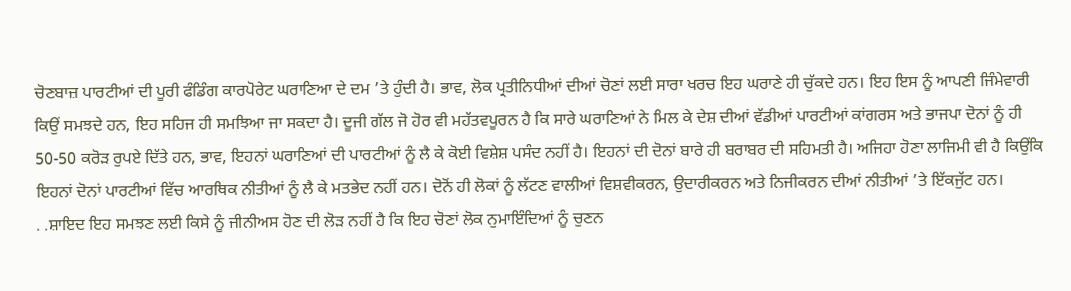ਚੋਣਬਾਜ਼ ਪਾਰਟੀਆਂ ਦੀ ਪੂਰੀ ਫੰਡਿੰਗ ਕਾਰਪੋਰੇਟ ਘਰਾਣਿਆ ਦੇ ਦਮ ’ਤੇ ਹੁੰਦੀ ਹੈ। ਭਾਵ, ਲੋਕ ਪ੍ਰਤੀਨਿਧੀਆਂ ਦੀਆਂ ਚੋਣਾਂ ਲਈ ਸਾਰਾ ਖਰਚ ਇਹ ਘਰਾਣੇ ਹੀ ਚੁੱਕਦੇ ਹਨ। ਇਹ ਇਸ ਨੂੰ ਆਪਣੀ ਜਿੰਮੇਵਾਰੀ ਕਿਉਂ ਸਮਝਦੇ ਹਨ, ਇਹ ਸਹਿਜ ਹੀ ਸਮਝਿਆ ਜਾ ਸਕਦਾ ਹੈ। ਦੂਜੀ ਗੱਲ ਜੋ ਹੋਰ ਵੀ ਮਹੱਤਵਪੂਰਨ ਹੈ ਕਿ ਸਾਰੇ ਘਰਾਣਿਆਂ ਨੇ ਮਿਲ ਕੇ ਦੇਸ਼ ਦੀਆਂ ਵੱਡੀਆਂ ਪਾਰਟੀਆਂ ਕਾਂਗਰਸ ਅਤੇ ਭਾਜਪਾ ਦੋਨਾਂ ਨੂੰ ਹੀ 50-50 ਕਰੋੜ ਰੁਪਏ ਦਿੱਤੇ ਹਨ, ਭਾਵ, ਇਹਨਾਂ ਘਰਾਣਿਆਂ ਦੀ ਪਾਰਟੀਆਂ ਨੂੰ ਲੈ ਕੇ ਕੋਈ ਵਿਸ਼ੇਸ਼ ਪਸੰਦ ਨਹੀਂ ਹੈ। ਇਹਨਾਂ ਦੀ ਦੋਨਾਂ ਬਾਰੇ ਹੀ ਬਰਾਬਰ ਦੀ ਸਹਿਮਤੀ ਹੈ। ਅਜਿਹਾ ਹੋਣਾ ਲਾਜਿਮੀ ਵੀ ਹੈ ਕਿਉਂਕਿ ਇਹਨਾਂ ਦੋਨਾਂ ਪਾਰਟੀਆਂ ਵਿੱਚ ਆਰਥਿਕ ਨੀਤੀਆਂ ਨੂੰ ਲੈ ਕੇ ਮਤਭੇਦ ਨਹੀਂ ਹਨ। ਦੋਨੋਂ ਹੀ ਲੋਕਾਂ ਨੂੰ ਲੱਟਣ ਵਾਲੀਆਂ ਵਿਸ਼ਵੀਕਰਨ, ਉਦਾਰੀਕਰਨ ਅਤੇ ਨਿਜੀਕਰਨ ਦੀਆਂ ਨੀਤੀਆਂ ’ਤੇ ਇੱਕਜੁੱਟ ਹਨ।
. .ਸ਼ਾਇਦ ਇਹ ਸਮਝਣ ਲਈ ਕਿਸੇ ਨੂੰ ਜੀਨੀਅਸ ਹੋਣ ਦੀ ਲੋੜ ਨਹੀਂ ਹੈ ਕਿ ਇਹ ਚੋਣਾਂ ਲੋਕ ਨੁਮਾਇੰਦਿਆਂ ਨੂੰ ਚੁਣਨ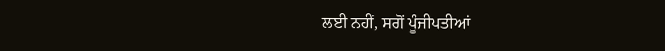ਲਈ ਨਹੀਂ, ਸਗੋਂ ਪੂੰਜੀਪਤੀਆਂ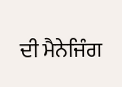ਦੀ ਮੈਨੇਜਿੰਗ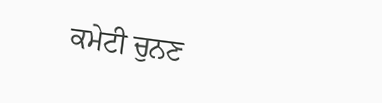ਕਮੇਟੀ ਚੁਨਣ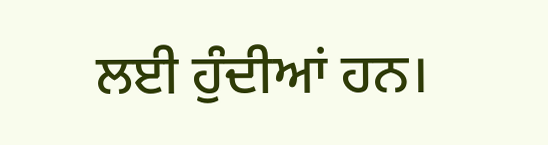ਲਈ ਹੁੰਦੀਆਂ ਹਨ।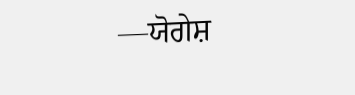—ਯੋਗੇਸ਼